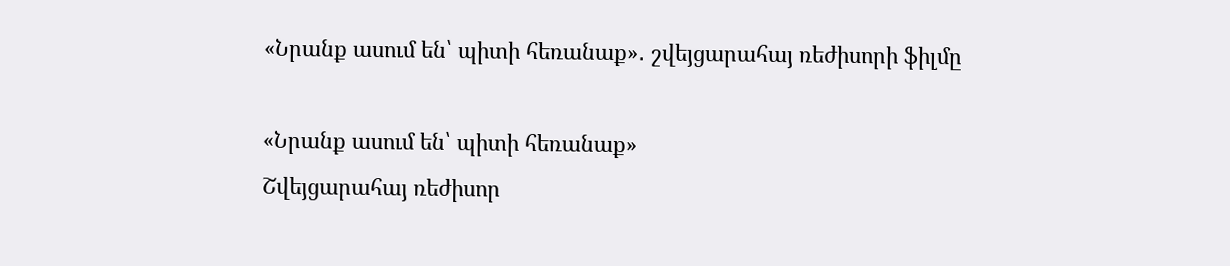«Նրանք ասում են՝ պիտի հեռանաք»․ շվեյցարահայ ռեժիսորի ֆիլմը

«Նրանք ասում են՝ պիտի հեռանաք»
Շվեյցարահայ ռեժիսոր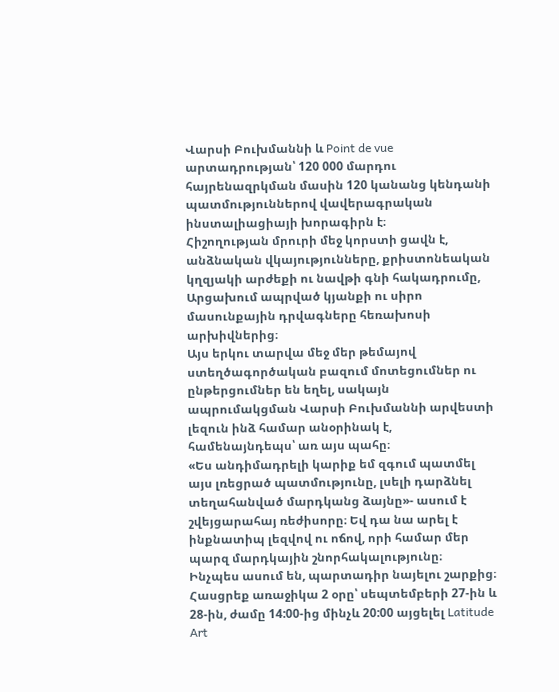Վարսի Բուխմաննի և Point de vue արտադրության՝ 120 000 մարդու հայրենազրկման մասին 120 կանանց կենդանի պատմություններով վավերագրական ինստալիացիայի խորագիրն է։
Հիշողության մրուրի մեջ կորստի ցավն է, անձնական վկայությունները, քրիստոնեական կղզյակի արժեքի ու նավթի գնի հակադրումը, Արցախում ապրված կյանքի ու սիրո մասունքային դրվագները հեռախոսի արխիվներից։
Այս երկու տարվա մեջ մեր թեմայով ստեղծագործական բազում մոտեցումներ ու ընթերցումներ են եղել, սակայն ապրումակցման Վարսի Բուխմաննի արվեստի լեզուն ինձ համար անօրինակ է, համենայնդեպս՝ առ այս պահը։
«Ես անդիմադրելի կարիք եմ զգում պատմել այս լռեցրած պատմությունը, լսելի դարձնել տեղահանված մարդկանց ձայնը»- ասում է շվեյցարահայ ռեժիսորը։ Եվ դա նա արել է ինքնատիպ լեզվով ու ոճով, որի համար մեր պարզ մարդկային շնորհակալությունը։
Ինչպես ասում են, պարտադիր նայելու շարքից։ Հասցրեք առաջիկա 2 օրը՝ սեպտեմբերի 27-ին և 28-ին, ժամը 14:00-ից մինչև 20:00 այցելել Latitude Art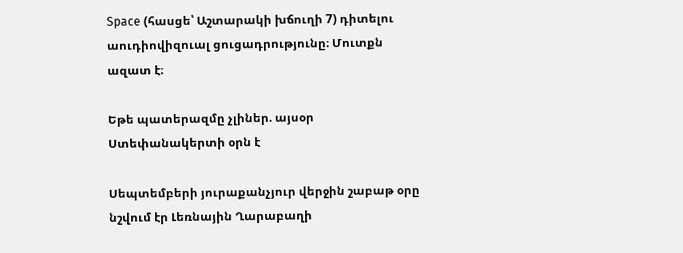Space (հասցե՝ Աշտարակի խճուղի 7) դիտելու աուդիովիզուալ ցուցադրությունը։ Մուտքն ազատ է։

Եթե պատերազմը չլիներ. այսօր Ստեփանակերտի օրն է

Սեպտեմբերի յուրաքանչյուր վերջին շաբաթ օրը նշվում էր Լեռնային Ղարաբաղի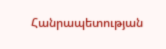Հանրապետության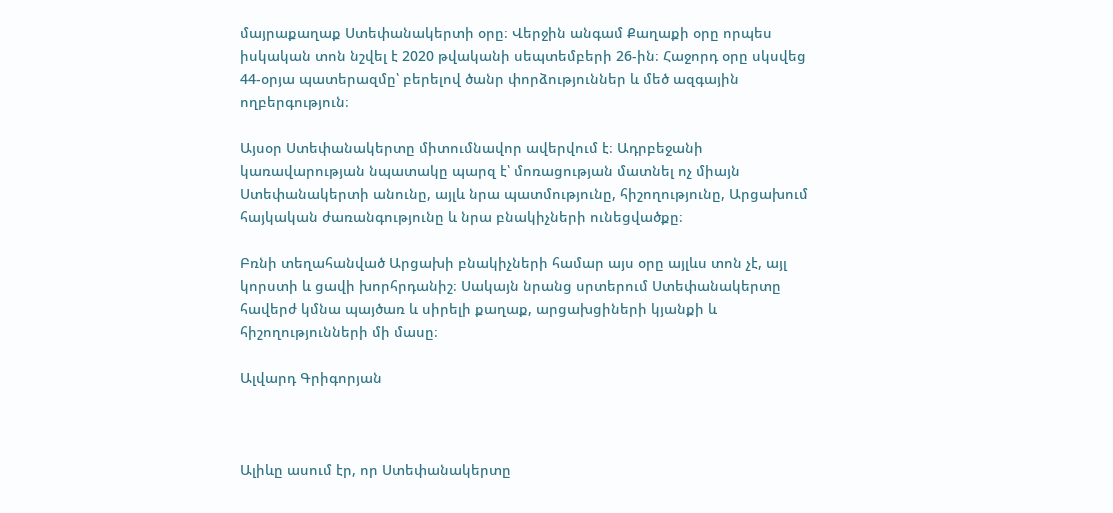մայրաքաղաք Ստեփանակերտի օրը։ Վերջին անգամ Քաղաքի օրը որպես իսկական տոն նշվել է 2020 թվականի սեպտեմբերի 26-ին։ Հաջորդ օրը սկսվեց 44-օրյա պատերազմը՝ բերելով ծանր փորձություններ և մեծ ազգային ողբերգություն։

Այսօր Ստեփանակերտը միտումնավոր ավերվում է։ Ադրբեջանի կառավարության նպատակը պարզ է՝ մոռացության մատնել ոչ միայն Ստեփանակերտի անունը, այլև նրա պատմությունը, հիշողությունը, Արցախում հայկական ժառանգությունը և նրա բնակիչների ունեցվածքը։

Բռնի տեղահանված Արցախի բնակիչների համար այս օրը այլևս տոն չէ, այլ կորստի և ցավի խորհրդանիշ։ Սակայն նրանց սրտերում Ստեփանակերտը հավերժ կմնա պայծառ և սիրելի քաղաք, արցախցիների կյանքի և հիշողությունների մի մասը։

Ալվարդ Գրիգորյան



Ալիևը ասում էր, որ Ստեփանակերտը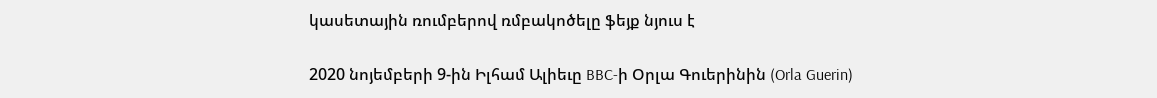կասետային ռումբերով ռմբակոծելը ֆեյք նյուս է

2020 նոյեմբերի 9-ին Իլհամ Ալիեւը BBC-ի Օրլա Գուերինին (Orla Guerin)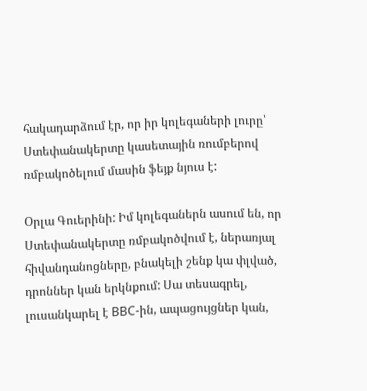հակադարձում էր, որ իր կոլեգաների լուրը՝ Ստեփանակերտը կասետային ռումբերով ռմբակոծելում մասին ֆեյք նյուս է:

Օրլա Գուերինի: Իմ կոլեգաներն ասում են, որ Ստեփանակերտը ռմբակոծվում է, ներառյալ հիվանդանոցները, բնակելի շենք կա փլված, դրոններ կան երկնքում: Սա տեսագրել, լուսանկարել է BBC-ին, ապացույցներ կան,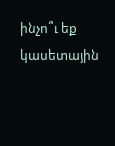ինչո՞ւ եք կասետային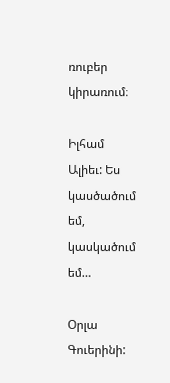ռուբեր կիրառում։

Իլհամ Ալիեւ: Ես կասծածում եմ, կասկածում եմ…

Օրլա Գուերինի: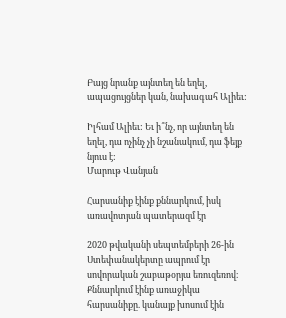Բայց նրանք այնտեղ են եղել, ապացույցներ կան, նախագահ Ալիեւ:

Իլհամ Ալիեւ: Եւ ի՞նչ, որ այնտեղ են եղել, դա ոչինչ չի նշանակում, դա ֆեյք նյուս է:
Մարութ Վանյան

Հարսանիք էինք քննարկում, իսկ առավոտյան պատերազմ էր

2020 թվականի սեպտեմբերի 26-ին Ստեփանակերտը ապրում էր սովորական շաբաթօրյա եռուզեռով։ Քննարկում էինք առաջիկա հարսանիքը. կանայք խոսում էին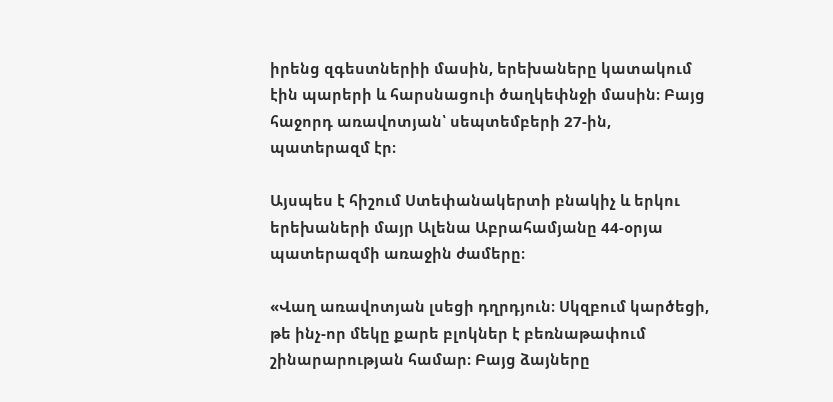իրենց զգեստներիի մասին, երեխաները կատակում էին պարերի և հարսնացուի ծաղկեփնջի մասին։ Բայց հաջորդ առավոտյան՝ սեպտեմբերի 27-ին, պատերազմ էր։

Այսպես է հիշում Ստեփանակերտի բնակիչ և երկու երեխաների մայր Ալենա Աբրահամյանը 44-օրյա պատերազմի առաջին ժամերը։

«Վաղ առավոտյան լսեցի դղրդյուն։ Սկզբում կարծեցի, թե ինչ-որ մեկը քարե բլոկներ է բեռնաթափում շինարարության համար։ Բայց ձայները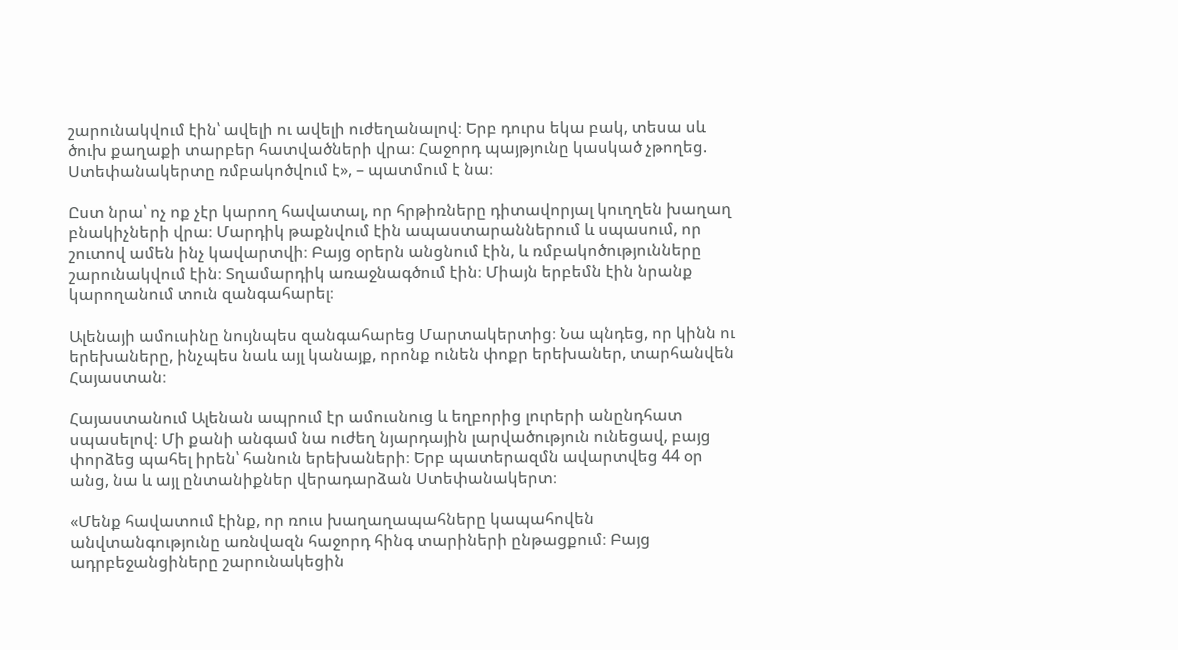շարունակվում էին՝ ավելի ու ավելի ուժեղանալով։ Երբ դուրս եկա բակ, տեսա սև ծուխ քաղաքի տարբեր հատվածների վրա։ Հաջորդ պայթյունը կասկած չթողեց. Ստեփանակերտը ռմբակոծվում է», – պատմում է նա։

Ըստ նրա՝ ոչ ոք չէր կարող հավատալ, որ հրթիռները դիտավորյալ կուղղեն խաղաղ բնակիչների վրա։ Մարդիկ թաքնվում էին ապաստարաններում և սպասում, որ շուտով ամեն ինչ կավարտվի։ Բայց օրերն անցնում էին, և ռմբակոծությունները շարունակվում էին։ Տղամարդիկ առաջնագծում էին։ Միայն երբեմն էին նրանք կարողանում տուն զանգահարել։

Ալենայի ամուսինը նույնպես զանգահարեց Մարտակերտից։ Նա պնդեց, որ կինն ու երեխաները, ինչպես նաև այլ կանայք, որոնք ունեն փոքր երեխաներ, տարհանվեն Հայաստան։

Հայաստանում Ալենան ապրում էր ամուսնուց և եղբորից լուրերի անընդհատ սպասելով։ Մի քանի անգամ նա ուժեղ նյարդային լարվածություն ունեցավ, բայց փորձեց պահել իրեն՝ հանուն երեխաների։ Երբ պատերազմն ավարտվեց 44 օր անց, նա և այլ ընտանիքներ վերադարձան Ստեփանակերտ։

«Մենք հավատում էինք, որ ռուս խաղաղապահները կապահովեն անվտանգությունը առնվազն հաջորդ հինգ տարիների ընթացքում։ Բայց ադրբեջանցիները շարունակեցին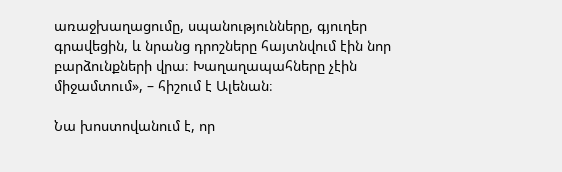առաջխաղացումը, սպանությունները, գյուղեր գրավեցին, և նրանց դրոշները հայտնվում էին նոր բարձունքների վրա։ Խաղաղապահները չէին միջամտում», – հիշում է Ալենան։

Նա խոստովանում է, որ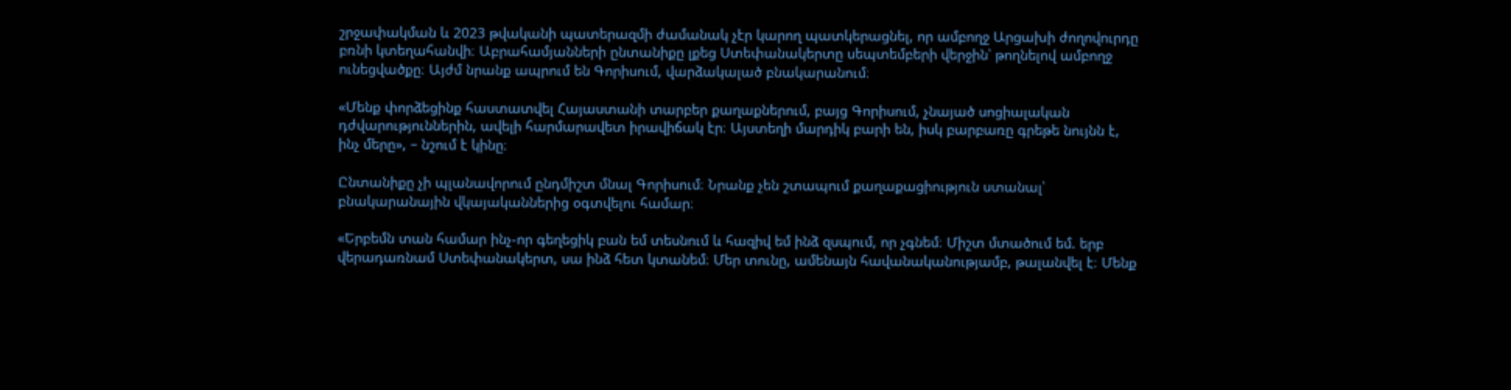շրջափակման և 2023 թվականի պատերազմի ժամանակ չէր կարող պատկերացնել, որ ամբողջ Արցախի ժողովուրդը բռնի կտեղահանվի։ Աբրահամյանների ընտանիքը լքեց Ստեփանակերտը սեպտեմբերի վերջին՝ թողնելով ամբողջ ունեցվածքը։ Այժմ նրանք ապրում են Գորիսում, վարձակալած բնակարանում։

«Մենք փորձեցինք հաստատվել Հայաստանի տարբեր քաղաքներում, բայց Գորիսում, չնայած սոցիալական դժվարություններին, ավելի հարմարավետ իրավիճակ էր։ Այստեղի մարդիկ բարի են, իսկ բարբառը գրեթե նույնն է, ինչ մերը», – նշում է կինը։

Ընտանիքը չի պլանավորում ընդմիշտ մնալ Գորիսում։ Նրանք չեն շտապում քաղաքացիություն ստանալ՝ բնակարանային վկայականներից օգտվելու համար։

«Երբեմն տան համար ինչ-որ գեղեցիկ բան եմ տեսնում և հազիվ եմ ինձ զսպում, որ չգնեմ։ Միշտ մտածում եմ. երբ վերադառնամ Ստեփանակերտ, սա ինձ հետ կտանեմ։ Մեր տունը, ամենայն հավանականությամբ, թալանվել է։ Մենք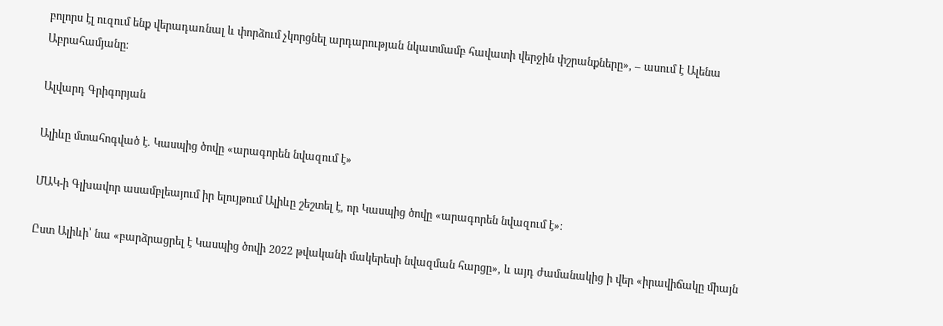բոլորս էլ ուզում ենք վերադառնալ և փորձում չկորցնել արդարության նկատմամբ հավատի վերջին փշրանքները», – ասում է Ալենա Աբրահամյանը։

Ալվարդ Գրիգորյան

Ալիևը մտահոգված է. Կասպից ծովը «արագորեն նվազում է»

ՄԱԿ-ի Գլխավոր ասամբլեայում իր ելույթում Ալիևը շեշտել է, որ Կասպից ծովը «արագորեն նվազում է»։

Ըստ Ալիևի՝ նա «բարձրացրել է Կասպից ծովի 2022 թվականի մակերեսի նվազման հարցը», և այդ ժամանակից ի վեր «իրավիճակը միայն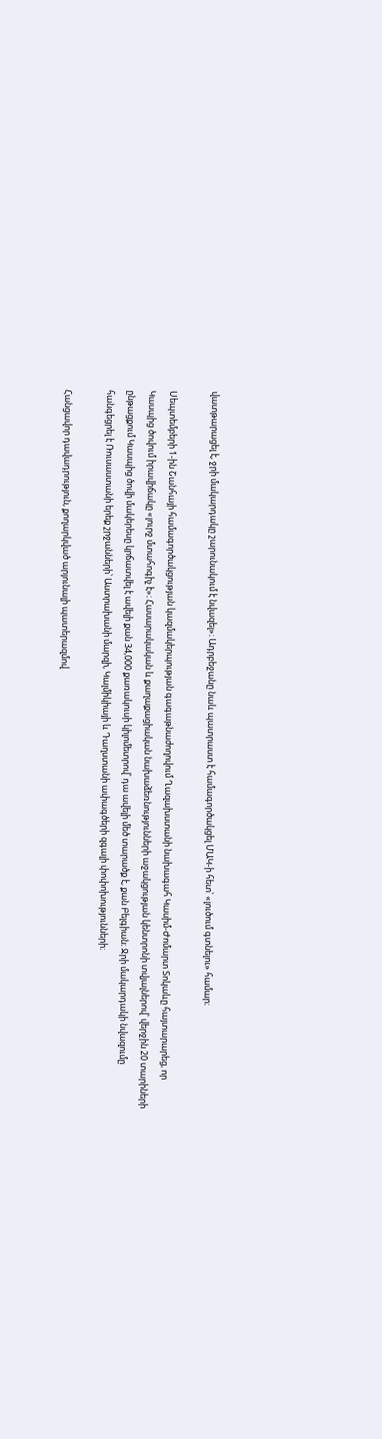վատթարացել է, ջրի մակարդակը շարունակում է նվազել»։ Ադրբեջանը նաև պատրաստ է համագործակցել ՄԱԿ-ի հետ՝ «լուծում գտնելու» համար։

Սեպտեմբերի 1-ին Շանհայի համագործակցության կազմակերպության գագաթնաժողովում Ղազախստանի նախագահ Կասիմ-Ժոմարտ Տոկաևը հայտարարեց, որ Կասպից ծովում իրավիճակը «լուրջ մտահոգիչ է»։ Հասարակական և քաղաքացիական նախաձեռնությունների աջակցության կենտրոնի տվյալներով՝ վերջին 20 տարիների ընթացքում Կասպից ծովի մակերեսը կրճատվել է ավելի քան 34,000 քառակուսի կիլոմետրով՝ դա ավելի մեծ տարածք է, քան Բելգիան։ Ջրի մակարդակի նվազումը հանգեցրել է Ռուսաստանի երեք շրջանների՝ Աստրախանի մարզի, Կալմիկիայի և Դաղստանի ափագծերի զգալի փոփոխությունների։

Հանցավոր դավադրություն, քողարկված արյունալի պատերազմով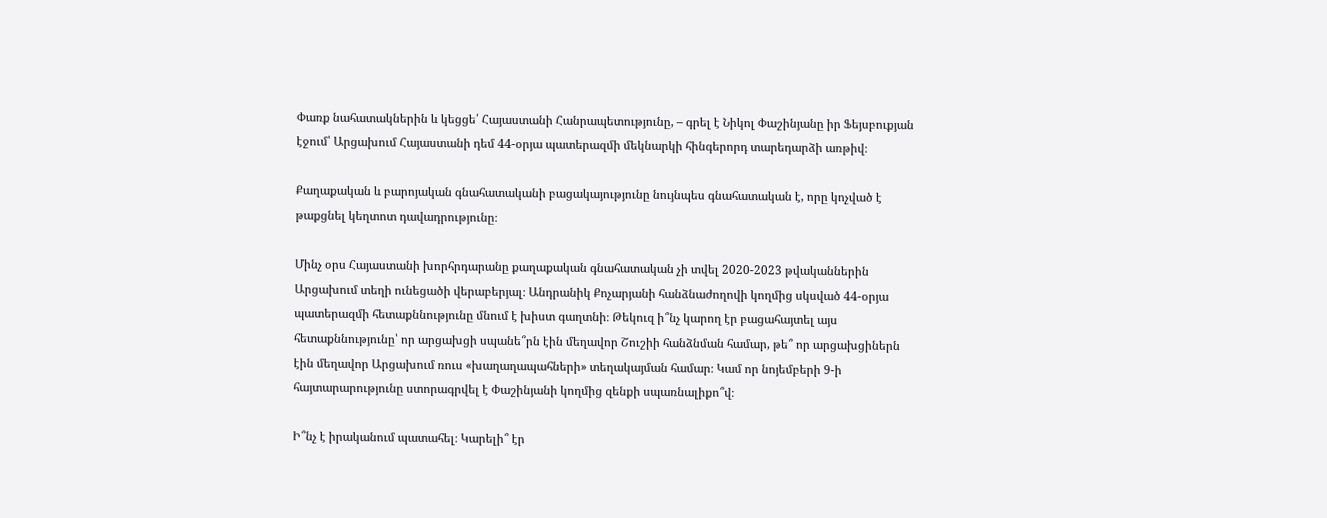Փառք նահատակներին և կեցցե՛ Հայաստանի Հանրապետությունը, – գրել է Նիկոլ Փաշինյանը իր Ֆեյսբուքյան էջում՝ Արցախում Հայաստանի դեմ 44-օրյա պատերազմի մեկնարկի հինգերորդ տարեդարձի առթիվ։

Քաղաքական և բարոյական գնահատականի բացակայությունը նույնպես գնահատական է, որը կոչված է թաքցնել կեղտոտ դավադրությունը։

Մինչ օրս Հայաստանի խորհրդարանը քաղաքական գնահատական չի տվել 2020-2023 թվականներին Արցախում տեղի ունեցածի վերաբերյալ։ Անդրանիկ Քոչարյանի հանձնաժողովի կողմից սկսված 44-օրյա պատերազմի հետաքննությունը մնում է խիստ գաղտնի։ Թեկուզ ի՞նչ կարող էր բացահայտել այս հետաքննությունը՝ որ արցախցի սպանե՞րն էին մեղավոր Շուշիի հանձնման համար, թե՞ որ արցախցիներն էին մեղավոր Արցախում ռուս «խաղաղապահների» տեղակայման համար։ Կամ որ նոյեմբերի 9-ի հայտարարությունը ստորագրվել է Փաշինյանի կողմից զենքի սպառնալիքո՞վ։

Ի՞նչ է իրականում պատահել։ Կարելի՞ էր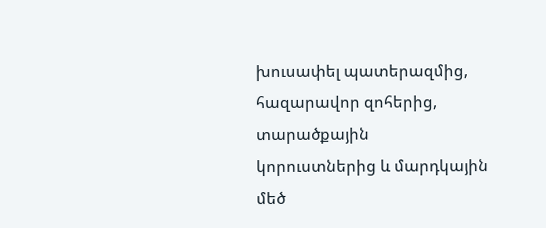խուսափել պատերազմից, հազարավոր զոհերից, տարածքային կորուստներից և մարդկային մեծ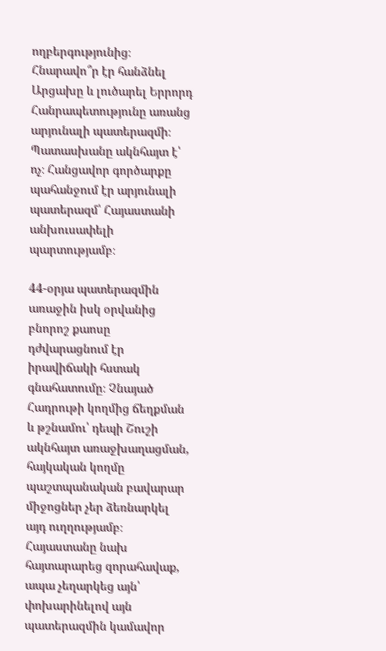ողբերգությունից։ Հնարավո՞ր էր հանձնել Արցախը և լուծարել Երրորդ Հանրապետությունը առանց արյունալի պատերազմի։ Պատասխանը ակնհայտ է՝ ոչ։ Հանցավոր գործարքը պահանջում էր արյունալի պատերազմ՝ Հայաստանի անխուսափելի պարտությամբ։

44-օրյա պատերազմին առաջին իսկ օրվանից բնորոշ քաոսը դժվարացնում էր իրավիճակի հստակ գնահատումը։ Չնայած Հադրութի կողմից ճեղքման և թշնամու՝ դեպի Շուշի ակնհայտ առաջխաղացման, հայկական կողմը պաշտպանական բավարար միջոցներ չեր ձեռնարկել այդ ուղղությամբ։ Հայաստանը նախ հայտարարեց զորահավաք, ապա չեղարկեց այն՝ փոխարինելով այն պատերազմին կամավոր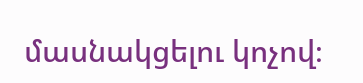մասնակցելու կոչով։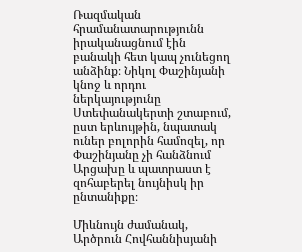Ռազմական հրամանատարությունն իրականացնում էին բանակի հետ կապ չունեցող անձինք։ Նիկոլ Փաշինյանի կնոջ և որդու ներկայությունը Ստեփանակերտի շտաբում, ըստ երևույթին, նպատակ ուներ բոլորին համոզել, որ Փաշինյանը չի հանձնում Արցախը և պատրաստ է զոհաբերել նույնիսկ իր ընտանիքը։

Միևնույն ժամանակ, Արծրուն Հովհաննիսյանի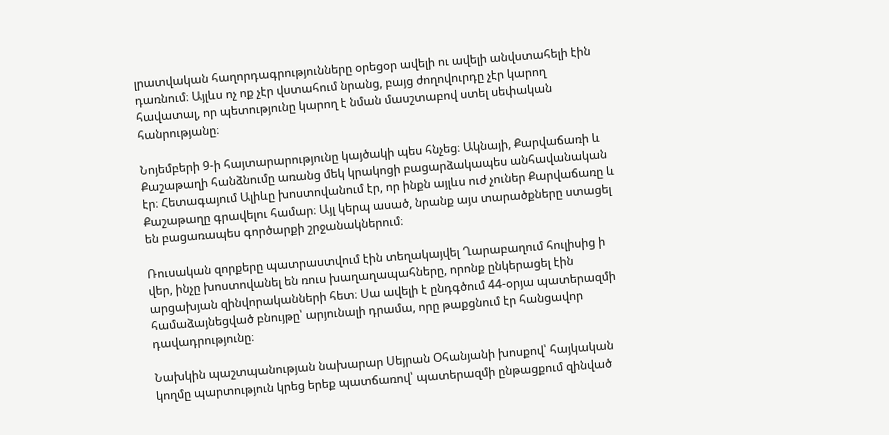լրատվական հաղորդագրությունները օրեցօր ավելի ու ավելի անվստահելի էին դառնում։ Այլևս ոչ ոք չէր վստահում նրանց, բայց ժողովուրդը չէր կարող հավատալ, որ պետությունը կարող է նման մասշտաբով ստել սեփական հանրությանը։

Նոյեմբերի 9-ի հայտարարությունը կայծակի պես հնչեց։ Ակնայի, Քարվաճառի և Քաշաթաղի հանձնումը առանց մեկ կրակոցի բացարձակապես անհավանական էր։ Հետագայում Ալիևը խոստովանում էր, որ ինքն այլևս ուժ չուներ Քարվաճառը և Քաշաթաղը գրավելու համար։ Այլ կերպ ասած, նրանք այս տարածքները ստացել են բացառապես գործարքի շրջանակներում։

Ռուսական զորքերը պատրաստվում էին տեղակայվել Ղարաբաղում հուլիսից ի վեր, ինչը խոստովանել են ռուս խաղաղապահները, որոնք ընկերացել էին արցախյան զինվորականների հետ։ Սա ավելի է ընդգծում 44-օրյա պատերազմի համաձայնեցված բնույթը՝ արյունալի դրամա, որը թաքցնում էր հանցավոր դավադրությունը։

Նախկին պաշտպանության նախարար Սեյրան Օհանյանի խոսքով՝ հայկական կողմը պարտություն կրեց երեք պատճառով՝ պատերազմի ընթացքում զինված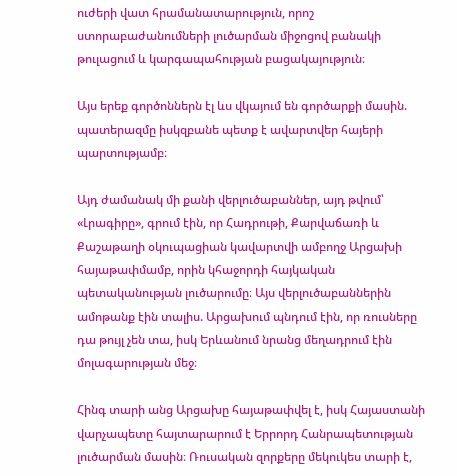ուժերի վատ հրամանատարություն, որոշ ստորաբաժանումների լուծարման միջոցով բանակի թուլացում և կարգապահության բացակայություն։

Այս երեք գործոններն էլ ևս վկայում են գործարքի մասին. պատերազմը իսկզբանե պետք է ավարտվեր հայերի պարտությամբ։

Այդ ժամանակ մի քանի վերլուծաբաններ, այդ թվում՝ «Լրագիրը», գրում էին, որ Հադրութի, Քարվաճառի և Քաշաթաղի օկուպացիան կավարտվի ամբողջ Արցախի հայաթափմամբ, որին կհաջորդի հայկական պետականության լուծարումը։ Այս վերլուծաբաններին ամոթանք էին տալիս. Արցախում պնդում էին, որ ռուսները դա թույլ չեն տա, իսկ Երևանում նրանց մեղադրում էին մոլագարության մեջ։

Հինգ տարի անց Արցախը հայաթափվել է, իսկ Հայաստանի վարչապետը հայտարարում է Երրորդ Հանրապետության լուծարման մասին։ Ռուսական զորքերը մեկուկես տարի է,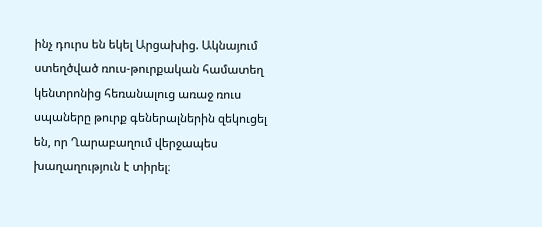ինչ դուրս են եկել Արցախից. Ակնայում ստեղծված ռուս-թուրքական համատեղ կենտրոնից հեռանալուց առաջ ռուս սպաները թուրք գեներալներին զեկուցել են, որ Ղարաբաղում վերջապես խաղաղություն է տիրել։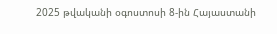2025 թվականի օգոստոսի 8-ին Հայաստանի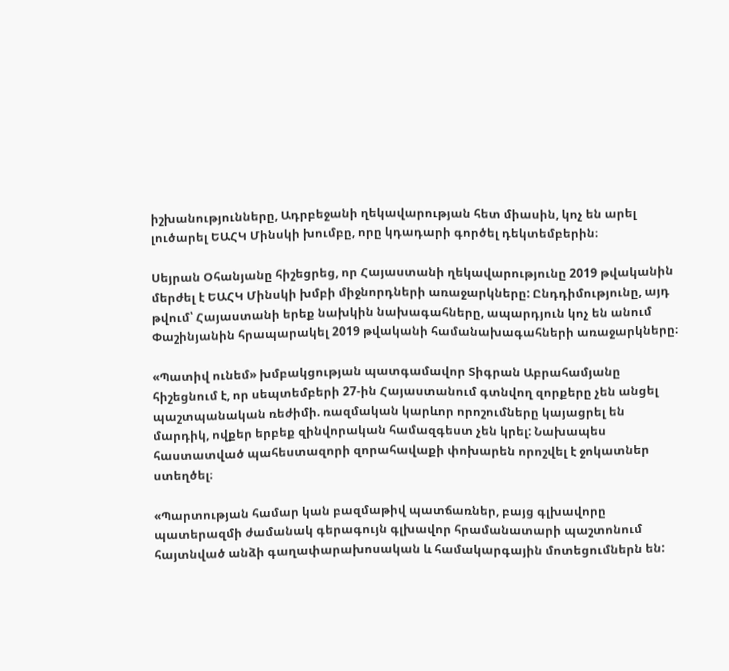իշխանությունները, Ադրբեջանի ղեկավարության հետ միասին, կոչ են արել լուծարել ԵԱՀԿ Մինսկի խումբը, որը կդադարի գործել դեկտեմբերին։

Սեյրան Օհանյանը հիշեցրեց, որ Հայաստանի ղեկավարությունը 2019 թվականին մերժել է ԵԱՀԿ Մինսկի խմբի միջնորդների առաջարկները: Ընդդիմությունը, այդ թվում՝ Հայաստանի երեք նախկին նախագահները, ապարդյուն կոչ են անում Փաշինյանին հրապարակել 2019 թվականի համանախագահների առաջարկները։

«Պատիվ ունեմ» խմբակցության պատգամավոր Տիգրան Աբրահամյանը հիշեցնում է, որ սեպտեմբերի 27-ին Հայաստանում գտնվող զորքերը չեն անցել պաշտպանական ռեժիմի. ռազմական կարևոր որոշումները կայացրել են մարդիկ, ովքեր երբեք զինվորական համազգեստ չեն կրել: Նախապես հաստատված պահեստազորի զորահավաքի փոխարեն որոշվել է ջոկատներ ստեղծել։

«Պարտության համար կան բազմաթիվ պատճառներ, բայց գլխավորը պատերազմի ժամանակ գերագույն գլխավոր հրամանատարի պաշտոնում հայտնված անձի գաղափարախոսական և համակարգային մոտեցումներն են: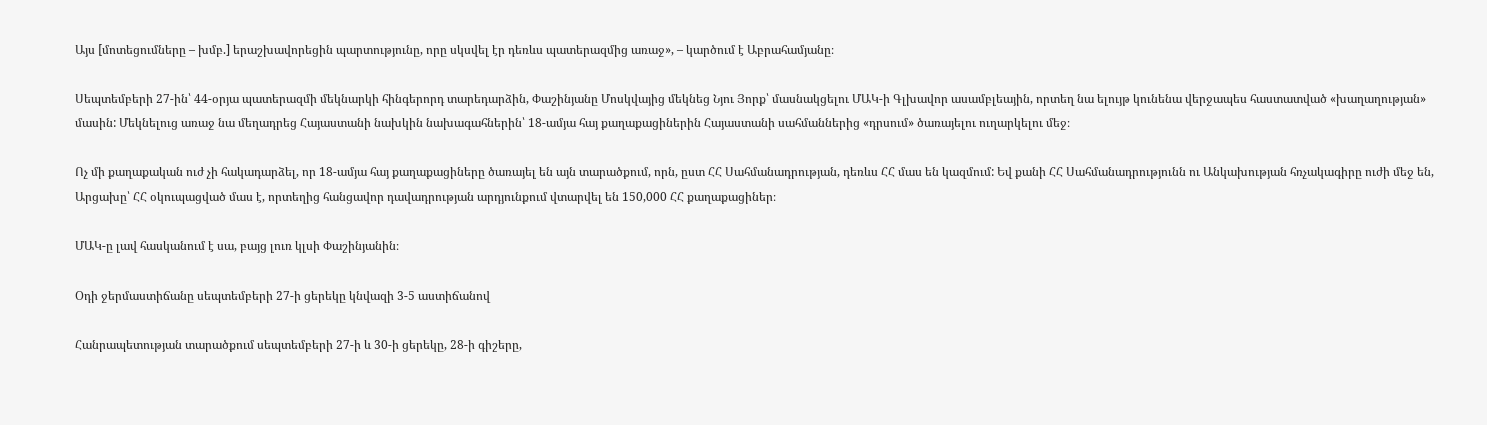Այս [մոտեցումները – խմբ.] երաշխավորեցին պարտությունը, որը սկսվել էր դեռևս պատերազմից առաջ», – կարծում է Աբրահամյանը։

Սեպտեմբերի 27-ին՝ 44-օրյա պատերազմի մեկնարկի հինգերորդ տարեդարձին, Փաշինյանը Մոսկվայից մեկնեց Նյու Յորք՝ մասնակցելու ՄԱԿ-ի Գլխավոր ասամբլեային, որտեղ նա ելույթ կունենա վերջապես հաստատված «խաղաղության» մասին: Մեկնելուց առաջ նա մեղադրեց Հայաստանի նախկին նախագահներին՝ 18-ամյա հայ քաղաքացիներին Հայաստանի սահմաններից «դրսում» ծառայելու ուղարկելու մեջ։

Ոչ մի քաղաքական ուժ չի հակադարձել, որ 18-ամյա հայ քաղաքացիները ծառայել են այն տարածքում, որն, ըստ ՀՀ Սահմանադրության, դեռևս ՀՀ մաս են կազմում: Եվ քանի ՀՀ Սահմանադրությունն ու Անկախության հռչակագիրը ուժի մեջ են, Արցախը՝ ՀՀ օկուպացված մաս է, որտեղից հանցավոր դավադրության արդյունքում վտարվել են 150,000 ՀՀ քաղաքացիներ։

ՄԱԿ-ը լավ հասկանում է սա, բայց լուռ կլսի Փաշինյանին։

Օդի ջերմաստիճանը սեպտեմբերի 27-ի ցերեկը կնվազի 3-5 աստիճանով

Հանրապետության տարածքում սեպտեմբերի 27-ի և 30-ի ցերեկը, 28-ի գիշերը,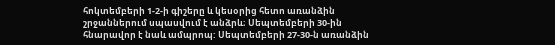հոկտեմբերի 1-2-ի գիշերը և կեսօրից հետո առանձին շրջաններում սպասվում է անձրև։ Սեպտեմբերի 30-ին հնարավոր է նաև ամպրոպ: Սեպտեմբերի 27-30-ն առանձին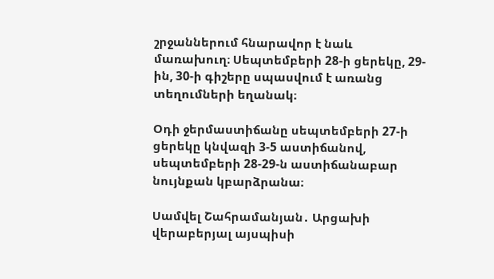շրջաններում հնարավոր է նաև մառախուղ։ Սեպտեմբերի 28-ի ցերեկը, 29-ին, 30-ի գիշերը սպասվում է առանց տեղումների եղանակ։

Օդի ջերմաստիճանը սեպտեմբերի 27-ի ցերեկը կնվազի 3-5 աստիճանով, սեպտեմբերի 28-29-ն աստիճանաբար նույնքան կբարձրանա։

Սամվել Շահրամանյան․ Արցախի վերաբերյալ այսպիսի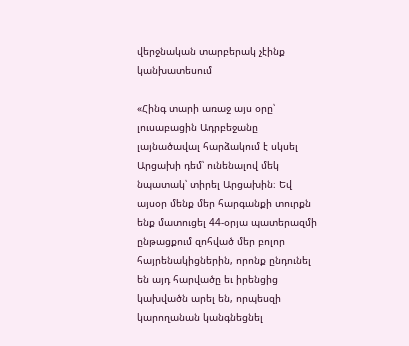վերջնական տարբերակ չէինք կանխատեսում

«Հինգ տարի առաջ այս օրը՝ լուսաբացին Ադրբեջանը լայնածավալ հարձակում է սկսել Արցախի դեմ՝ ունենալով մեկ նպատակ՝ տիրել Արցախին։ Եվ այսօր մենք մեր հարգանքի տուրքն ենք մատուցել 44-օրյա պատերազմի ընթացքում զոհված մեր բոլոր հայրենակիցներին, որոնք ընդունել են այդ հարվածը եւ իրենցից կախվածն արել են, որպեսզի կարողանան կանգնեցնել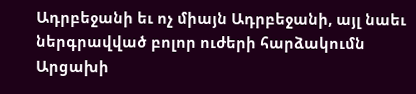Ադրբեջանի եւ ոչ միայն Ադրբեջանի, այլ նաեւ ներգրավված բոլոր ուժերի հարձակումն Արցախի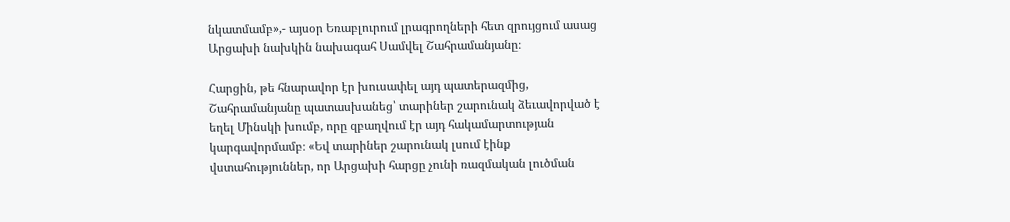նկատմամբ»,- այսօր Եռաբլուրում լրագրողների հետ զրույցում ասաց Արցախի նախկին նախագահ Սամվել Շահրամանյանը։

Հարցին, թե հնարավոր էր խուսափել այդ պատերազմից, Շահրամանյանը պատասխանեց՝ տարիներ շարունակ ձեւավորված է եղել Մինսկի խումբ, որը զբաղվում էր այդ հակամարտության կարգավորմամբ։ «Եվ տարիներ շարունակ լսում էինք վստահություններ, որ Արցախի հարցը չունի ռազմական լուծման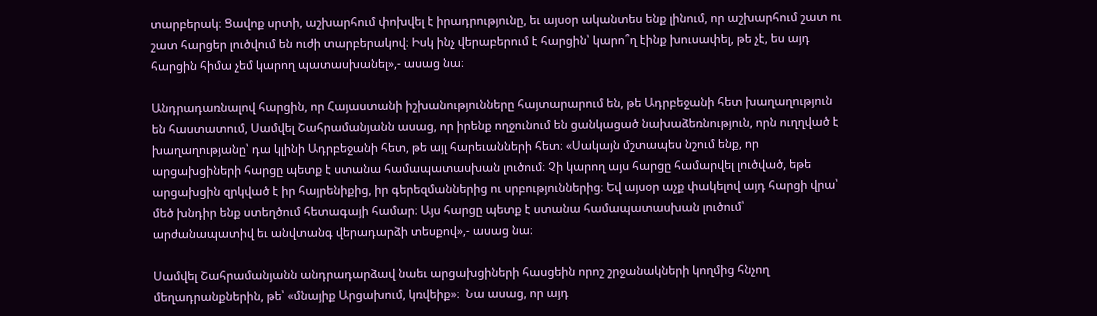տարբերակ։ Ցավոք սրտի, աշխարհում փոխվել է իրադրությունը, եւ այսօր ականտես ենք լինում, որ աշխարհում շատ ու շատ հարցեր լուծվում են ուժի տարբերակով։ Իսկ ինչ վերաբերում է հարցին՝ կարո՞ղ էինք խուսափել, թե չէ, ես այդ հարցին հիմա չեմ կարող պատասխանել»,- ասաց նա։

Անդրադառնալով հարցին, որ Հայաստանի իշխանությունները հայտարարում են, թե Ադրբեջանի հետ խաղաղություն են հաստատում, Սամվել Շահրամանյանն ասաց, որ իրենք ողջունում են ցանկացած նախաձեռնություն, որն ուղղված է  խաղաղությանը՝ դա կլինի Ադրբեջանի հետ, թե այլ հարեւանների հետ։ «Սակայն մշտապես նշում ենք, որ արցախցիների հարցը պետք է ստանա համապատասխան լուծում։ Չի կարող այս հարցը համարվել լուծված, եթե արցախցին զրկված է իր հայրենիքից, իր գերեզմաններից ու սրբություններից։ Եվ այսօր աչք փակելով այդ հարցի վրա՝ մեծ խնդիր ենք ստեղծում հետագայի համար։ Այս հարցը պետք է ստանա համապատասխան լուծում՝ արժանապատիվ եւ անվտանգ վերադարձի տեսքով»,- ասաց նա։

Սամվել Շահրամանյանն անդրադարձավ նաեւ արցախցիների հասցեին որոշ շրջանակների կողմից հնչող մեղադրանքներին, թե՝ «մնայիք Արցախում, կռվեիք»։  Նա ասաց, որ այդ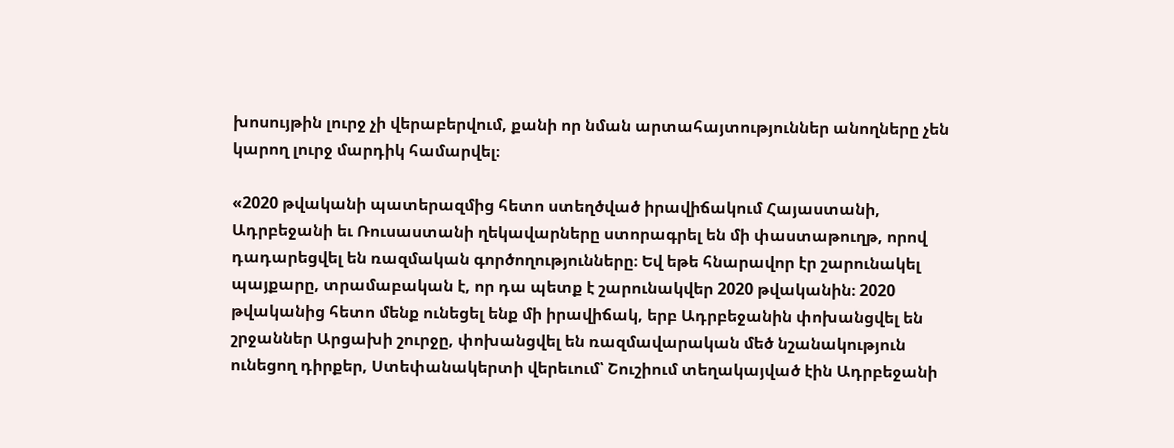խոսույթին լուրջ չի վերաբերվում, քանի որ նման արտահայտություններ անողները չեն կարող լուրջ մարդիկ համարվել։

«2020 թվականի պատերազմից հետո ստեղծված իրավիճակում Հայաստանի, Ադրբեջանի եւ Ռուսաստանի ղեկավարները ստորագրել են մի փաստաթուղթ, որով դադարեցվել են ռազմական գործողությունները։ Եվ եթե հնարավոր էր շարունակել պայքարը, տրամաբական է, որ դա պետք է շարունակվեր 2020 թվականին։ 2020 թվականից հետո մենք ունեցել ենք մի իրավիճակ, երբ Ադրբեջանին փոխանցվել են շրջաններ Արցախի շուրջը, փոխանցվել են ռազմավարական մեծ նշանակություն ունեցող դիրքեր, Ստեփանակերտի վերեւում՝ Շուշիում տեղակայված էին Ադրբեջանի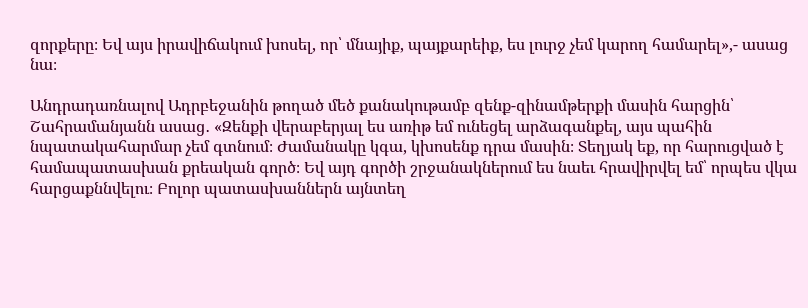զորքերը։ Եվ այս իրավիճակում խոսել, որ՝ մնայիք, պայքարեիք, ես լուրջ չեմ կարող համարել»,- ասաց նա։

Անդրադառնալով Ադրբեջանին թողած մեծ քանակութամբ զենք-զինամթերքի մասին հարցին՝ Շահրամանյանն ասաց․ «Զենքի վերաբերյալ ես առիթ եմ ունեցել արձագանքել, այս պահին նպատակահարմար չեմ գտնում։ Ժամանակը կգա, կխոսենք դրա մասին։ Տեղյակ եք, որ հարուցված է համապատասխան քրեական գործ։ Եվ այդ գործի շրջանակներում ես նաեւ հրավիրվել եմ՝ որպես վկա հարցաքննվելու։ Բոլոր պատասխաններն այնտեղ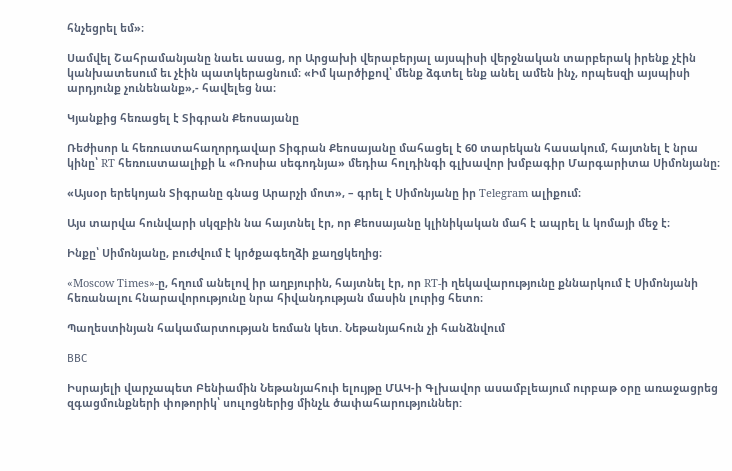հնչեցրել եմ»։

Սամվել Շահրամանյանը նաեւ ասաց, որ Արցախի վերաբերյալ այսպիսի վերջնական տարբերակ իրենք չէին կանխատեսում եւ չէին պատկերացնում։ «Իմ կարծիքով՝ մենք ձգտել ենք անել ամեն ինչ, որպեսզի այսպիսի արդյունք չունենանք»,- հավելեց նա։

Կյանքից հեռացել է Տիգրան Քեոսայանը

Ռեժիսոր և հեռուստահաղորդավար Տիգրան Քեոսայանը մահացել է 60 տարեկան հասակում, հայտնել է նրա կինը՝ RT հեռուստաալիքի և «Ռոսիա սեգոդնյա» մեդիա հոլդինգի գլխավոր խմբագիր Մարգարիտա Սիմոնյանը։

«Այսօր երեկոյան Տիգրանը գնաց Արարչի մոտ», – գրել է Սիմոնյանը իր Telegram ալիքում։

Այս տարվա հունվարի սկզբին նա հայտնել էր, որ Քեոսայանը կլինիկական մահ է ապրել և կոմայի մեջ է։

Ինքը՝ Սիմոնյանը, բուժվում է կրծքագեղձի քաղցկեղից։

«Moscow Times»-ը, հղում անելով իր աղբյուրին, հայտնել էր, որ RT-ի ղեկավարությունը քննարկում է Սիմոնյանի հեռանալու հնարավորությունը նրա հիվանդության մասին լուրից հետո։

Պաղեստինյան հակամարտության եռման կետ. Նեթանյահուն չի հանձնվում

ВВС

Իսրայելի վարչապետ Բենիամին Նեթանյահուի ելույթը ՄԱԿ-ի Գլխավոր ասամբլեայում ուրբաթ օրը առաջացրեց զգացմունքների փոթորիկ՝ սուլոցներից մինչև ծափահարություններ: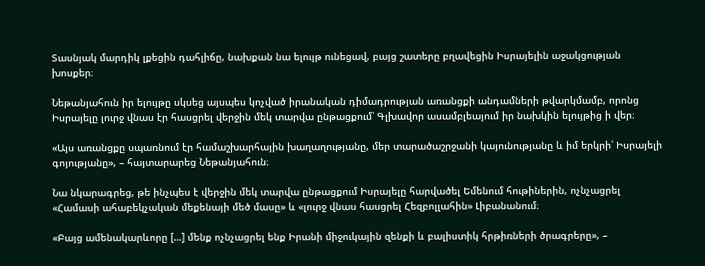Տասնյակ մարդիկ լքեցին դահլիճը, նախքան նա ելույթ ունեցավ, բայց շատերը բղավեցին Իսրայելին աջակցության խոսքեր։

Նեթանյահուն իր ելույթը սկսեց այսպես կոչված իրանական դիմադրության առանցքի անդամների թվարկմամբ, որոնց Իսրայելը լուրջ վնաս էր հասցրել վերջին մեկ տարվա ընթացքում՝ Գլխավոր ասամբլեայում իր նախկին ելույթից ի վեր։

«Այս առանցքը սպառնում էր համաշխարհային խաղաղությանը, մեր տարածաշրջանի կայունությանը և իմ երկրի՝ Իսրայելի գոյությանը», – հայտարարեց Նեթանյահուն։

Նա նկարագրեց, թե ինչպես է վերջին մեկ տարվա ընթացքում Իսրայելը հարվածել Եմենում հութիներին, ոչնչացրել «Համասի ահաբեկչական մեքենայի մեծ մասը» և «լուրջ վնաս հասցրել Հեզբոլլահին» Լիբանանում։

«Բայց ամենակարևորը […] մենք ոչնչացրել ենք Իրանի միջուկային զենքի և բալիստիկ հրթիռների ծրագրերը», –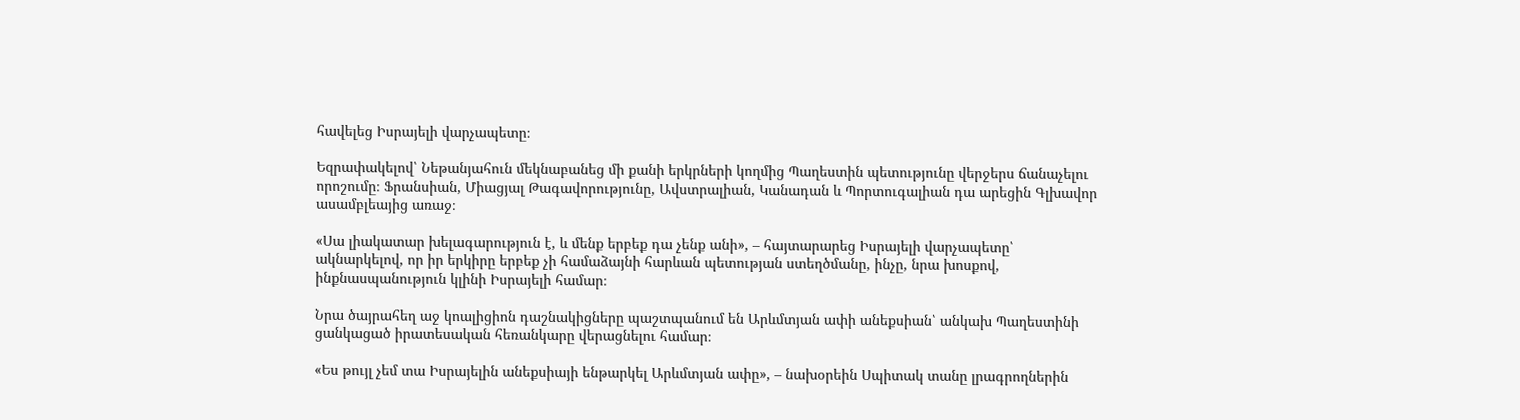հավելեց Իսրայելի վարչապետը։

Եզրափակելով՝ Նեթանյահուն մեկնաբանեց մի քանի երկրների կողմից Պաղեստին պետությունը վերջերս ճանաչելու որոշումը։ Ֆրանսիան, Միացյալ Թագավորությունը, Ավստրալիան, Կանադան և Պորտուգալիան դա արեցին Գլխավոր ասամբլեայից առաջ։

«Սա լիակատար խելագարություն է, և մենք երբեք դա չենք անի», – հայտարարեց Իսրայելի վարչապետը՝ ակնարկելով, որ իր երկիրը երբեք չի համաձայնի հարևան պետության ստեղծմանը, ինչը, նրա խոսքով, ինքնասպանություն կլինի Իսրայելի համար։

Նրա ծայրահեղ աջ կոալիցիոն դաշնակիցները պաշտպանում են Արևմտյան ափի անեքսիան՝ անկախ Պաղեստինի ցանկացած իրատեսական հեռանկարը վերացնելու համար։

«Ես թույլ չեմ տա Իսրայելին անեքսիայի ենթարկել Արևմտյան ափը», – նախօրեին Սպիտակ տանը լրագրողներին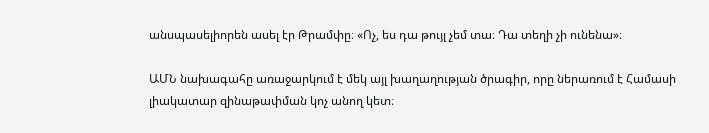անսպասելիորեն ասել էր Թրամփը։ «Ոչ, ես դա թույլ չեմ տա։ Դա տեղի չի ունենա»։

ԱՄՆ նախագահը առաջարկում է մեկ այլ խաղաղության ծրագիր, որը ներառում է Համասի լիակատար զինաթափման կոչ անող կետ։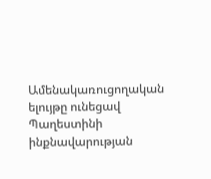Ամենակառուցողական ելույթը ունեցավ Պաղեստինի ինքնավարության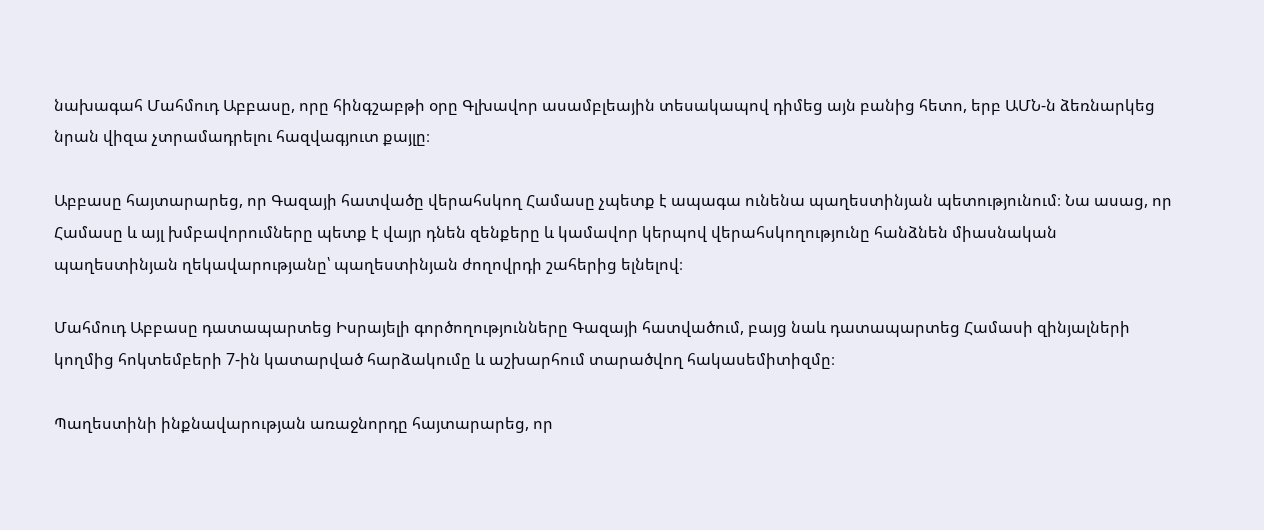նախագահ Մահմուդ Աբբասը, որը հինգշաբթի օրը Գլխավոր ասամբլեային տեսակապով դիմեց այն բանից հետո, երբ ԱՄՆ-ն ձեռնարկեց նրան վիզա չտրամադրելու հազվագյուտ քայլը։

Աբբասը հայտարարեց, որ Գազայի հատվածը վերահսկող Համասը չպետք է ապագա ունենա պաղեստինյան պետությունում։ Նա ասաց, որ Համասը և այլ խմբավորումները պետք է վայր դնեն զենքերը և կամավոր կերպով վերահսկողությունը հանձնեն միասնական պաղեստինյան ղեկավարությանը՝ պաղեստինյան ժողովրդի շահերից ելնելով։

Մահմուդ Աբբասը դատապարտեց Իսրայելի գործողությունները Գազայի հատվածում, բայց նաև դատապարտեց Համասի զինյալների կողմից հոկտեմբերի 7-ին կատարված հարձակումը և աշխարհում տարածվող հակասեմիտիզմը։

Պաղեստինի ինքնավարության առաջնորդը հայտարարեց, որ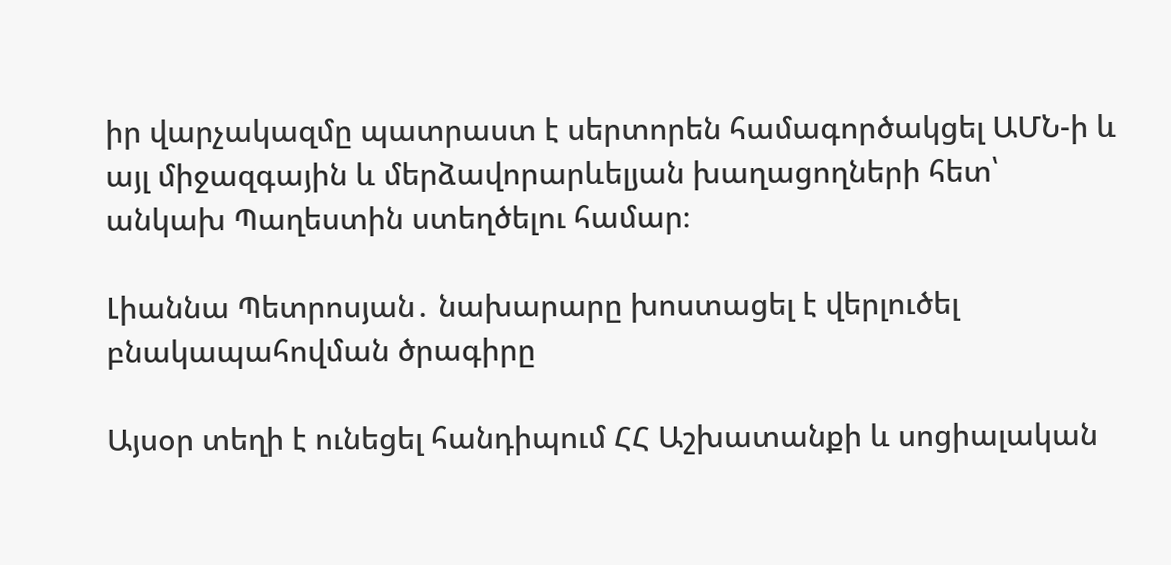իր վարչակազմը պատրաստ է սերտորեն համագործակցել ԱՄՆ-ի և այլ միջազգային և մերձավորարևելյան խաղացողների հետ՝ անկախ Պաղեստին ստեղծելու համար։

Լիաննա Պետրոսյան․ նախարարը խոստացել է վերլուծել բնակապահովման ծրագիրը

Այսօր տեղի է ունեցել հանդիպում ՀՀ Աշխատանքի և սոցիալական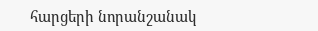հարցերի նորանշանակ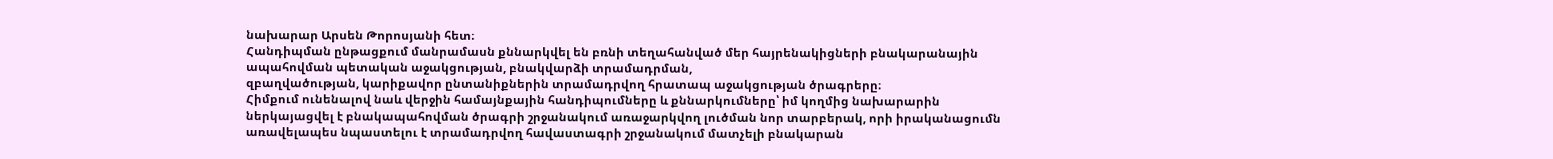նախարար Արսեն Թորոսյանի հետ։
Հանդիպման ընթացքում մանրամասն քննարկվել են բռնի տեղահանված մեր հայրենակիցների բնակարանային ապահովման պետական աջակցության, բնակվարձի տրամադրման,
զբաղվածության, կարիքավոր ընտանիքներին տրամադրվող հրատապ աջակցության ծրագրերը։
Հիմքում ունենալով նաև վերջին համայնքային հանդիպումները և քննարկումները՝ իմ կողմից նախարարին ներկայացվել է բնակապահովման ծրագրի շրջանակում առաջարկվող լուծման նոր տարբերակ, որի իրականացումն առավելապես նպաստելու է տրամադրվող հավաստագրի շրջանակում մատչելի բնակարան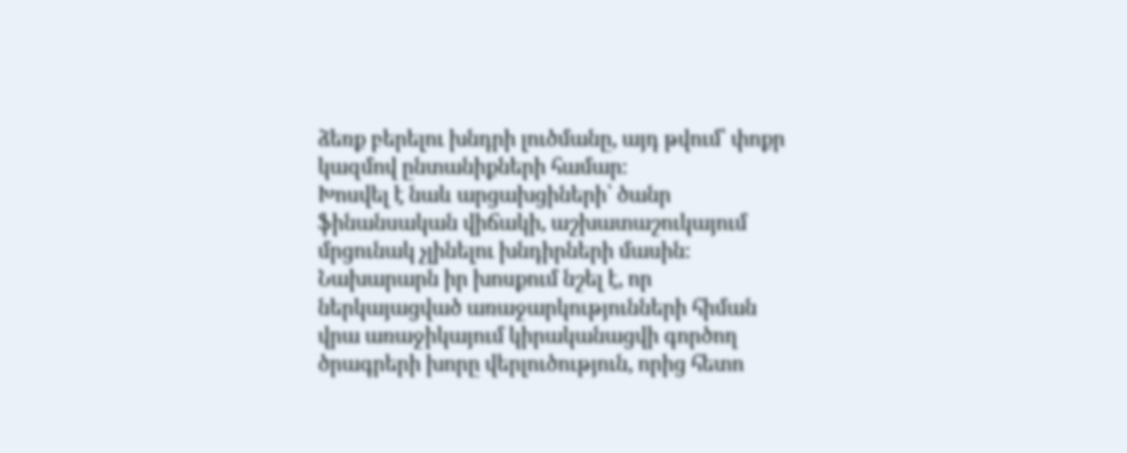ձեռք բերելու խնդրի լուծմանը, այդ թվում՝ փոքր կազմով ընտանիքների համար։
Խոսվել է նաև արցախցիների՝ ծանր ֆինանսական վիճակի, աշխատաշուկայում մրցունակ չլինելու խնդիրների մասին։
Նախարարն իր խոսքում նշել է, որ ներկայացված առաջարկությունների հիման վրա առաջիկայում կիրականացվի գործող ծրագրերի խորը վերլուծություն, որից հետո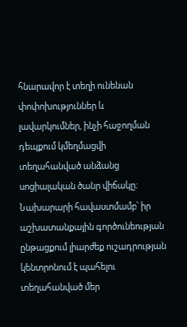հնարավոր է տեղի ունենան փոփոխություններ և լավարկումներ, ինչի հաջողման դեպքում կմեղմացվի տեղահանված անձանց սոցիալական ծանր վիճակը։
Նախարարի հավաստմամբ՝ իր աշխատանքային գործունեության ընթացքում լիարժեք ուշադրության կենտրոնում է պահելու տեղահանված մեր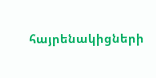հայրենակիցների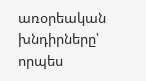առօրեական խնդիրները՝ որպես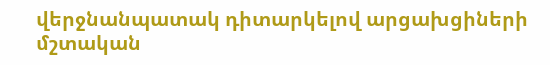վերջնանպատակ դիտարկելով արցախցիների մշտական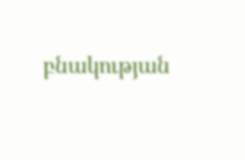բնակության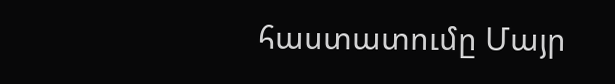հաստատումը Մայր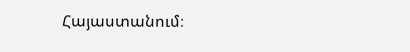Հայաստանում։